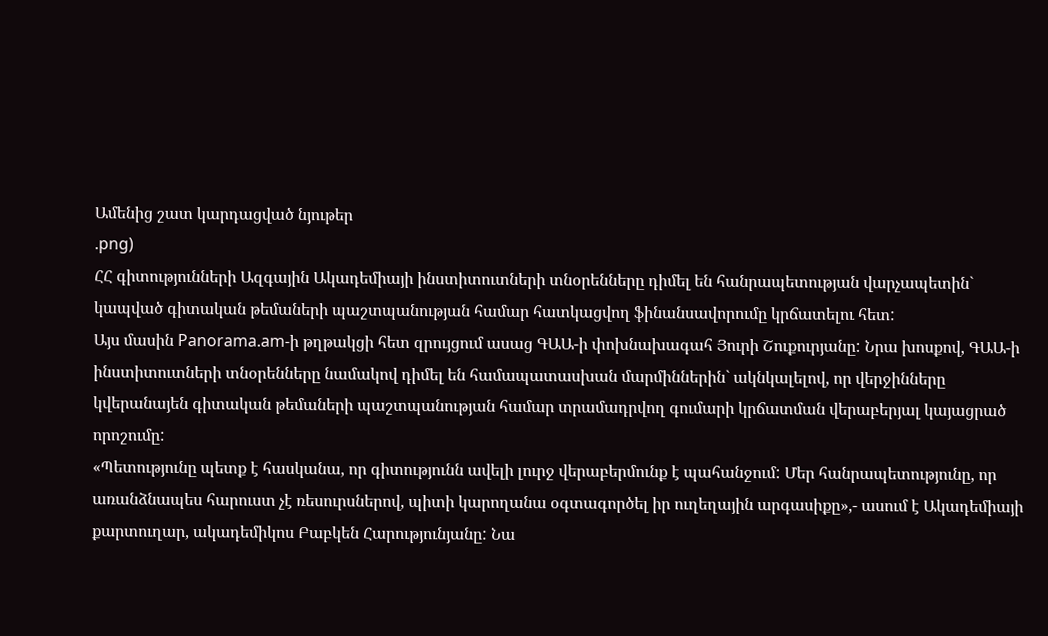Ամենից շատ կարդացված նյութեր
.png)
ՀՀ գիտությունների Ազգային Ակադեմիայի ինստիտուտների տնօրենները դիմել են հանրապետության վարչապետին` կապված գիտական թեմաների պաշտպանության համար հատկացվող ֆինանսավորումը կրճատելու հետ:
Այս մասին Panorama.am-ի թղթակցի հետ զրույցում ասաց ԳԱԱ-ի փոխնախագահ Յուրի Շուքուրյանը: Նրա խոսքով, ԳԱԱ-ի ինստիտուտների տնօրենները նամակով դիմել են համապատասխան մարմիններին` ակնկալելով, որ վերջինները կվերանայեն գիտական թեմաների պաշտպանության համար տրամադրվող գումարի կրճատման վերաբերյալ կայացրած որոշումը:
«Պետությունը պետք է հասկանա, որ գիտությունն ավելի լուրջ վերաբերմունք է պահանջում: Մեր հանրապետությունը, որ առանձնապես հարուստ չէ ռեսուրսներով, պիտի կարողանա օգտագործել իր ուղեղային արգասիքը»,- ասում է Ակադեմիայի քարտուղար, ակադեմիկոս Բաբկեն Հարությունյանը: Նա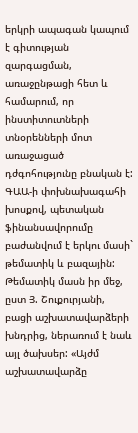երկրի ապագան կապում է գիտության զարգացման, առաջընթացի հետ և համարում, որ ինստիտուտների տնօրենների մոտ առաջացած դժգոհությունը բնական է:
ԳԱԱ-ի փոխնախագահի խոսքով, պետական ֆինանսավորումը բաժանվում է երկու մասի` թեմատիկ և բազային: Թեմատիկ մասն իր մեջ, ըստ Յ. Շուքուրյանի, բացի աշխատավարձերի խնդրից, ներառում է նաև այլ ծախսեր: «Այժմ աշխատավարձը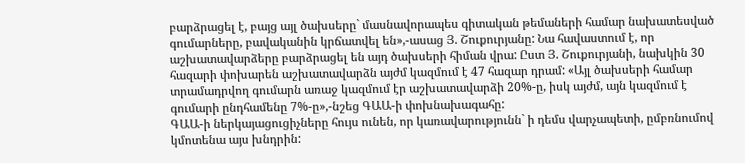բարձրացել է, բայց այլ ծախսերը` մասնավորապես գիտական թեմաների համար նախատեսված գումարները, բավականին կրճատվել են»,-ասաց Յ. Շուքուրյանը: Նա հավաստում է, որ աշխատավարձերը բարձրացել են այդ ծախսերի հիման վրա: Ըստ Յ. Շուքուրյանի, նախկին 30 հազարի փոխարեն աշխատավարձն այժմ կազմում է 47 հազար դրամ: «Այլ ծախսերի համար տրամադրվող գումարն առաջ կազմում էր աշխատավարձի 20%-ը, իսկ այժմ, այն կազմում է գումարի ընդհամենը 7%-ը»,-նշեց ԳԱԱ-ի փոխնախագահը:
ԳԱԱ-ի ներկայացուցիչները հույս ունեն, որ կառավարությունն` ի դեմս վարչապետի, ըմբռնումով կմոտենա այս խնդրին: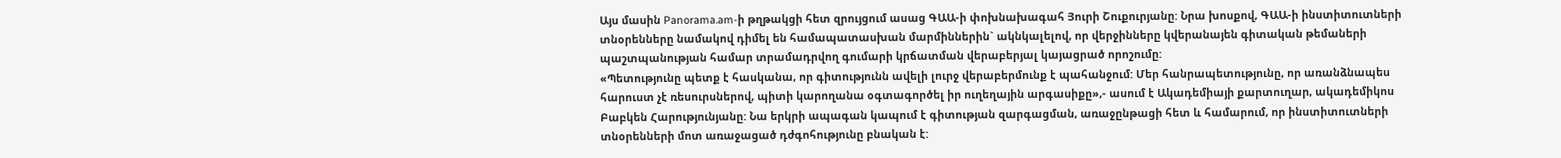Այս մասին Panorama.am-ի թղթակցի հետ զրույցում ասաց ԳԱԱ-ի փոխնախագահ Յուրի Շուքուրյանը: Նրա խոսքով, ԳԱԱ-ի ինստիտուտների տնօրենները նամակով դիմել են համապատասխան մարմիններին` ակնկալելով, որ վերջինները կվերանայեն գիտական թեմաների պաշտպանության համար տրամադրվող գումարի կրճատման վերաբերյալ կայացրած որոշումը:
«Պետությունը պետք է հասկանա, որ գիտությունն ավելի լուրջ վերաբերմունք է պահանջում: Մեր հանրապետությունը, որ առանձնապես հարուստ չէ ռեսուրսներով, պիտի կարողանա օգտագործել իր ուղեղային արգասիքը»,- ասում է Ակադեմիայի քարտուղար, ակադեմիկոս Բաբկեն Հարությունյանը: Նա երկրի ապագան կապում է գիտության զարգացման, առաջընթացի հետ և համարում, որ ինստիտուտների տնօրենների մոտ առաջացած դժգոհությունը բնական է: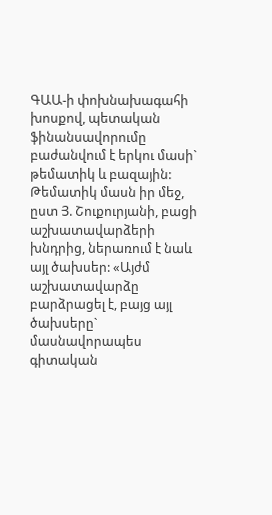ԳԱԱ-ի փոխնախագահի խոսքով, պետական ֆինանսավորումը բաժանվում է երկու մասի` թեմատիկ և բազային: Թեմատիկ մասն իր մեջ, ըստ Յ. Շուքուրյանի, բացի աշխատավարձերի խնդրից, ներառում է նաև այլ ծախսեր: «Այժմ աշխատավարձը բարձրացել է, բայց այլ ծախսերը` մասնավորապես գիտական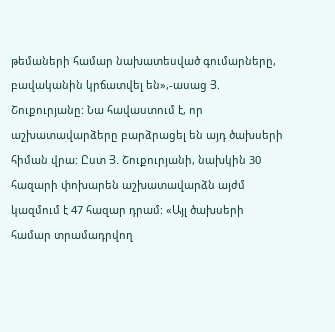թեմաների համար նախատեսված գումարները, բավականին կրճատվել են»,-ասաց Յ. Շուքուրյանը: Նա հավաստում է, որ աշխատավարձերը բարձրացել են այդ ծախսերի հիման վրա: Ըստ Յ. Շուքուրյանի, նախկին 30 հազարի փոխարեն աշխատավարձն այժմ կազմում է 47 հազար դրամ: «Այլ ծախսերի համար տրամադրվող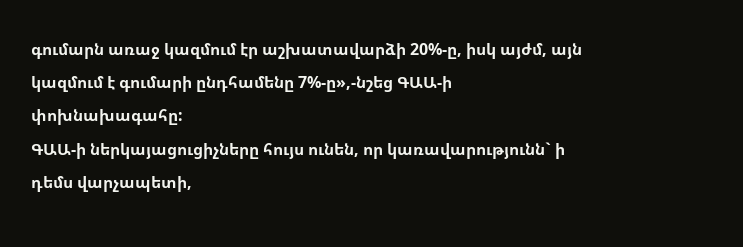գումարն առաջ կազմում էր աշխատավարձի 20%-ը, իսկ այժմ, այն կազմում է գումարի ընդհամենը 7%-ը»,-նշեց ԳԱԱ-ի փոխնախագահը:
ԳԱԱ-ի ներկայացուցիչները հույս ունեն, որ կառավարությունն` ի դեմս վարչապետի,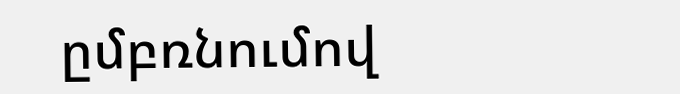ըմբռնումով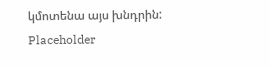կմոտենա այս խնդրին:
Placeholder